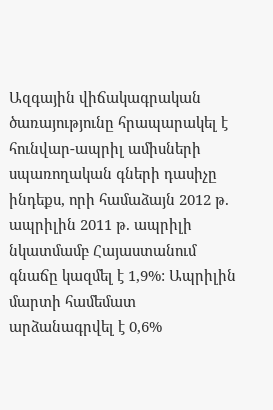Ազգային վիճակագրական ծառայությունը հրապարակել է հունվար-ապրիլ ամիսների սպառողական գների դասիչը ինդեքս, որի համաձայն 2012 թ. ապրիլին 2011 թ. ապրիլի նկատմամբ Հայաստանում գնաճը կազմել է 1,9%: Ապրիլին մարտի համեմատ արձանագրվել է 0,6%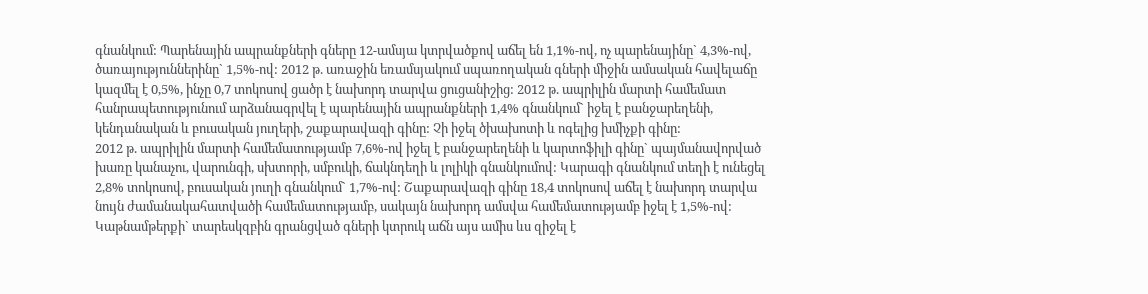գնանկում: Պարենային ապրանքների գները 12-ամսյա կտրվածքով աճել են 1,1%-ով, ոչ պարենայինը` 4,3%-ով, ծառայություններինը` 1,5%-ով: 2012 թ. առաջին եռամսյակում սպառողական գների միջին ամսական հավելաճը կազմել է 0,5%, ինչը 0,7 տոկոսով ցածր է նախորդ տարվա ցուցանիշից: 2012 թ. ապրիլին մարտի համեմատ հանրապետությունում արձանագրվել է պարենային ապրանքների 1,4% գնանկում` իջել է բանջարեղենի, կենդանական և բուսական յուղերի, շաքարավազի գինը: Չի իջել ծխախոտի և ոգելից խմիչքի գինը:
2012 թ. ապրիլին մարտի համեմատությամբ 7,6%-ով իջել է բանջարեղենի և կարտոֆիլի գինը` պայմանավորված խառը կանաչու, վարունգի, սխտորի, սմբուկի, ճակնդեղի և լոլիկի գնանկումով: Կարագի գնանկում տեղի է ունեցել 2,8% տոկոսով, բուսական յուղի գնանկում` 1,7%-ով: Շաքարավազի գինը 18,4 տոկոսով աճել է նախորդ տարվա նույն ժամանակահատվածի համեմատությամբ, սակայն նախորդ ամսվա համեմատությամբ իջել է 1,5%-ով: Կաթնամթերքի` տարեսկզբին գրանցված գների կտրուկ աճն այս ամիս ևս զիջել է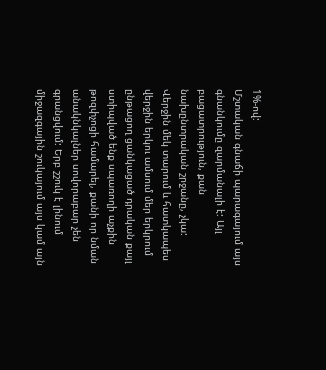1%-ով:
Մշտական գնաճի պարագայում այս գնանկումը զարմանալի է: Այլ բացատրություն, քան նախընտրական շրջանը, չկա:
Վերջին մեկ տարում և հատկապես վերջին երկու ամսում մեր երկրում ընթացող ցանկացած դրական քայլ ստիպված ենք սպառողի աչքին թոզփչոցի համարել, քանի որ նման անակնկալներ սովորաբար չեն գրանցվում: Երբ շշուկ է լինում միջազգային շուկայում այս կամ այն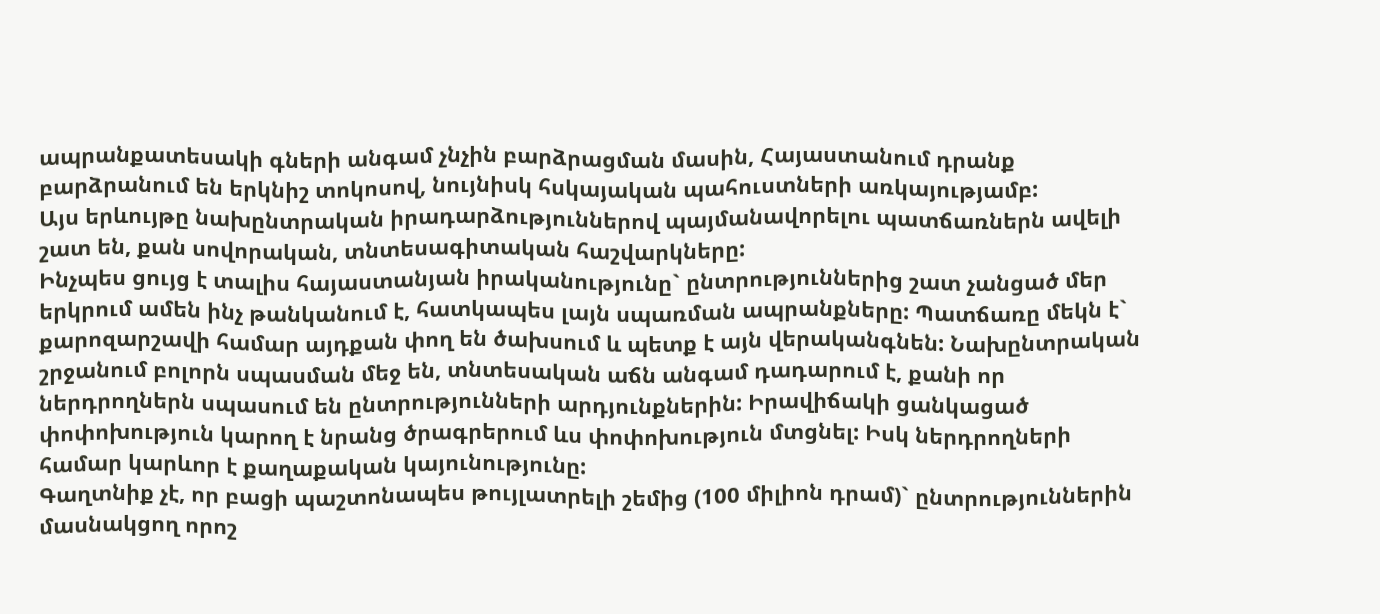ապրանքատեսակի գների անգամ չնչին բարձրացման մասին, Հայաստանում դրանք բարձրանում են երկնիշ տոկոսով, նույնիսկ հսկայական պահուստների առկայությամբ:
Այս երևույթը նախընտրական իրադարձություններով պայմանավորելու պատճառներն ավելի շատ են, քան սովորական, տնտեսագիտական հաշվարկները:
Ինչպես ցույց է տալիս հայաստանյան իրականությունը` ընտրություններից շատ չանցած մեր երկրում ամեն ինչ թանկանում է, հատկապես լայն սպառման ապրանքները: Պատճառը մեկն է` քարոզարշավի համար այդքան փող են ծախսում և պետք է այն վերականգնեն: Նախընտրական շրջանում բոլորն սպասման մեջ են, տնտեսական աճն անգամ դադարում է, քանի որ ներդրողներն սպասում են ընտրությունների արդյունքներին: Իրավիճակի ցանկացած փոփոխություն կարող է նրանց ծրագրերում ևս փոփոխություն մտցնել: Իսկ ներդրողների համար կարևոր է քաղաքական կայունությունը:
Գաղտնիք չէ, որ բացի պաշտոնապես թույլատրելի շեմից (100 միլիոն դրամ)` ընտրություններին մասնակցող որոշ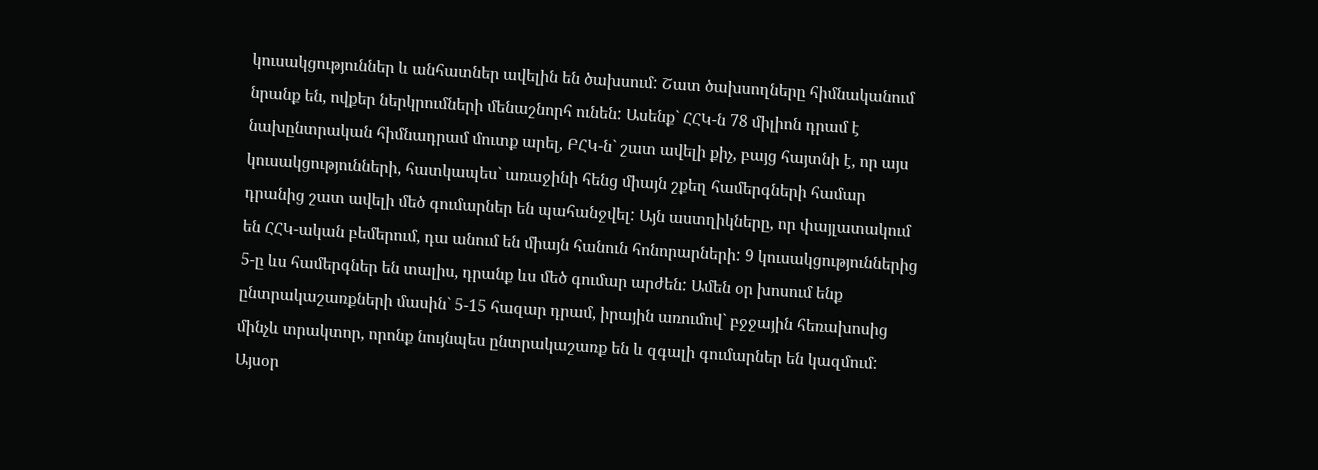կուսակցություններ և անհատներ ավելին են ծախսում: Շատ ծախսողները հիմնականում նրանք են, ովքեր ներկրումների մենաշնորհ ունեն: Ասենք` ՀՀԿ-ն 78 միլիոն դրամ է նախընտրական հիմնադրամ մուտք արել, ԲՀԿ-ն` շատ ավելի քիչ, բայց հայտնի է, որ այս կուսակցությունների, հատկապես` առաջինի հենց միայն շքեղ համերգների համար դրանից շատ ավելի մեծ գումարներ են պահանջվել: Այն աստղիկները, որ փայլատակում են ՀՀԿ-ական բեմերում, դա անում են միայն հանուն հոնորարների: 9 կուսակցություններից 5-ը ևս համերգներ են տալիս, դրանք ևս մեծ գումար արժեն: Ամեն օր խոսում ենք ընտրակաշառքների մասին` 5-15 հազար դրամ, իրային առումով` բջջային հեռախոսից մինչև տրակտոր, որոնք նույնպես ընտրակաշառք են և զգալի գումարներ են կազմում:
Այսօր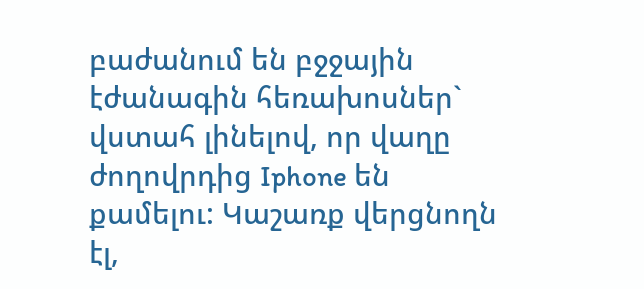բաժանում են բջջային էժանագին հեռախոսներ` վստահ լինելով, որ վաղը ժողովրդից Iphone են քամելու: Կաշառք վերցնողն էլ,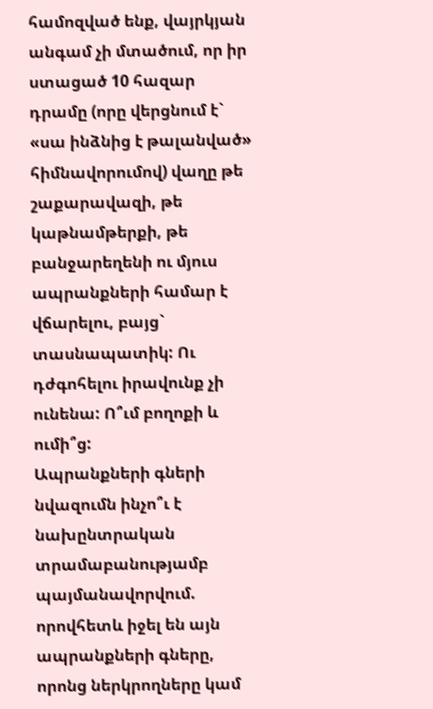համոզված ենք, վայրկյան անգամ չի մտածում, որ իր ստացած 10 հազար դրամը (որը վերցնում է` «սա ինձնից է թալանված» հիմնավորումով) վաղը թե շաքարավազի, թե կաթնամթերքի, թե բանջարեղենի ու մյուս ապրանքների համար է վճարելու, բայց` տասնապատիկ: Ու դժգոհելու իրավունք չի ունենա: Ո՞ւմ բողոքի և ումի՞ց:
Ապրանքների գների նվազումն ինչո՞ւ է նախընտրական տրամաբանությամբ պայմանավորվում. որովհետև իջել են այն ապրանքների գները, որոնց ներկրողները կամ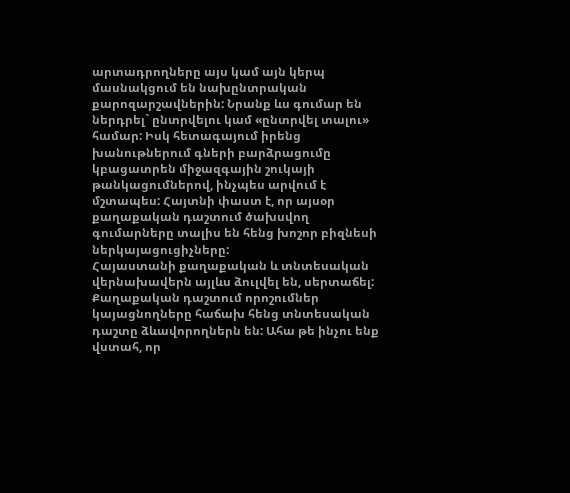արտադրողները այս կամ այն կերպ մասնակցում են նախընտրական քարոզարշավներին: Նրանք ևս գումար են ներդրել` ընտրվելու կամ «ընտրվել տալու» համար: Իսկ հետագայում իրենց խանութներում գների բարձրացումը կբացատրեն միջազգային շուկայի թանկացումներով, ինչպես արվում է մշտապես: Հայտնի փաստ է, որ այսօր քաղաքական դաշտում ծախսվող գումարները տալիս են հենց խոշոր բիզնեսի ներկայացուցիչները:
Հայաստանի քաղաքական և տնտեսական վերնախավերն այլևս ձուլվել են, սերտաճել: Քաղաքական դաշտում որոշումներ կայացնողները հաճախ հենց տնտեսական դաշտը ձևավորողներն են: Ահա թե ինչու ենք վստահ, որ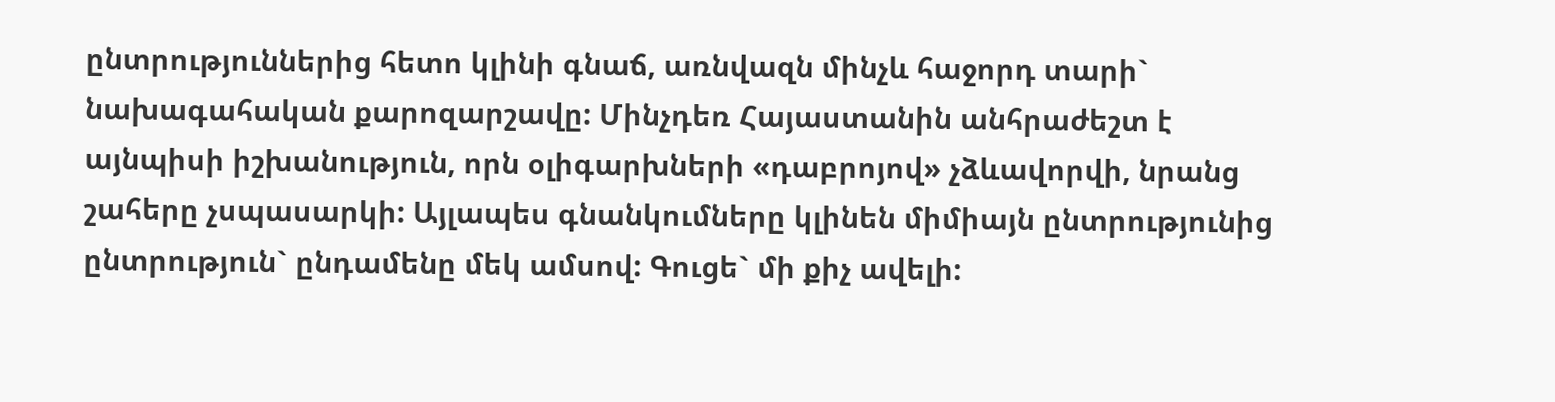ընտրություններից հետո կլինի գնաճ, առնվազն մինչև հաջորդ տարի` նախագահական քարոզարշավը: Մինչդեռ Հայաստանին անհրաժեշտ է այնպիսի իշխանություն, որն օլիգարխների «դաբրոյով» չձևավորվի, նրանց շահերը չսպասարկի: Այլապես գնանկումները կլինեն միմիայն ընտրությունից ընտրություն` ընդամենը մեկ ամսով: Գուցե` մի քիչ ավելի: